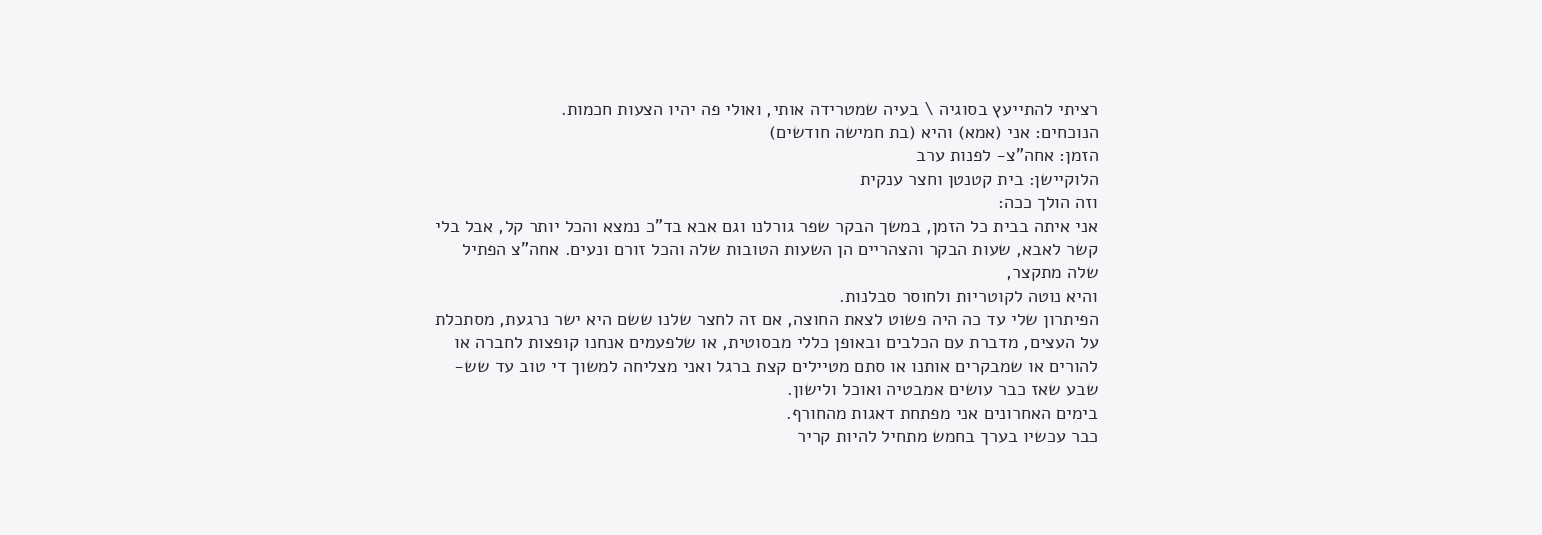רציתי להתייעץ בסוגיה \ בעיה שמטרידה אותי, ואולי פה יהיו הצעות חכמות.
הנוכחים: אני (אמא) והיא (בת חמישה חודשים)
הזמן: אחה"צ- לפנות ערב
הלוקיישן: בית קטנטן וחצר ענקית
וזה הולך ככה:
אני איתה בבית כל הזמן, במשך הבקר שפר גורלנו וגם אבא בד"כ נמצא והכל יותר קל, אבל בלי קשר לאבא, שעות הבקר והצהריים הן השעות הטובות שלה והכל זורם ונעים. אחה"צ הפתיל שלה מתקצר,
והיא נוטה לקוטריות ולחוסר סבלנות.
הפיתרון שלי עד כה היה פשוט לצאת החוצה, אם זה לחצר שלנו ששם היא ישר נרגעת, מסתכלת על העצים, מדברת עם הכלבים ובאופן כללי מבסוטית, או שלפעמים אנחנו קופצות לחברה או להורים או שמבקרים אותנו או סתם מטיילים קצת ברגל ואני מצליחה למשוך די טוב עד שש-שבע שאז כבר עושים אמבטיה ואוכל ולישון.
בימים האחרונים אני מפתחת דאגות מהחורף.
כבר עכשיו בערך בחמש מתחיל להיות קריר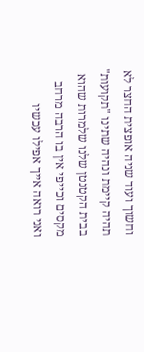וחשוך ועוד שניה אופצית החצר לא תהיה קיימת ונהיה שתינו "תקועות" בבית הקטנטן שלנו שלמרות שהוא מקסים וכייפי אין בו הרבה מרחב ואני רואה אייך אפילו עכשיו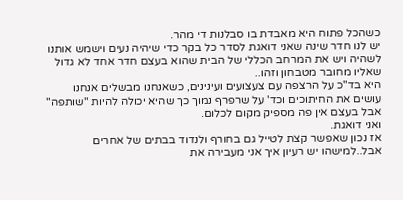כשהכל פתוח היא מאבדת בו סבלנות די מהר.
יש לנו חדר שינה שאני דואגת לסדר כל בקר כדי שיהיה נעים וישמש אותנו לשהיה ויש את המרחב הכללי של הבית שהוא בעצם חדר אחד לא גדול שאליו מחובר מטבחון וזהו..
היא בד"כ על הרצפה עם צעצועים ועינינים, כשאנחנו מבשלים אנחנו עושים את החיתוכים וכד' על שרפרף נמוך כך שהיא יכולה להיות "שותפה" אבל בעצם אין פה מספיק מקום לכלום.
ואני דואגת.
אז נכון שאפשר קצת לטייל גם בחורף ולנדוד בבתים של אחרים אבל..למישהו יש רעיון איך אני מעבירה את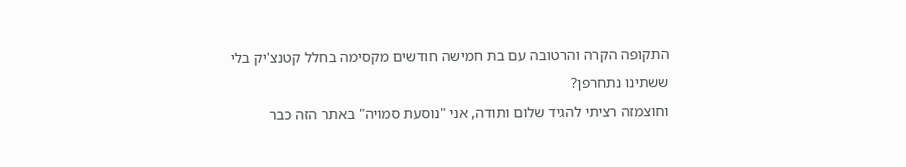התקופה הקרה והרטובה עם בת חמישה חודשים מקסימה בחלל קטנצ'יק בלי ששתינו נתחרפן?
וחוצמזה רציתי להגיד שלום ותודה, אני "נוסעת סמויה" באתר הזה כבר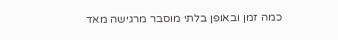כמה זמן ובאופן בלתי מוסבר מרגישה מאד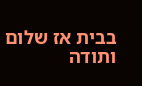בבית אז שלום ותודה